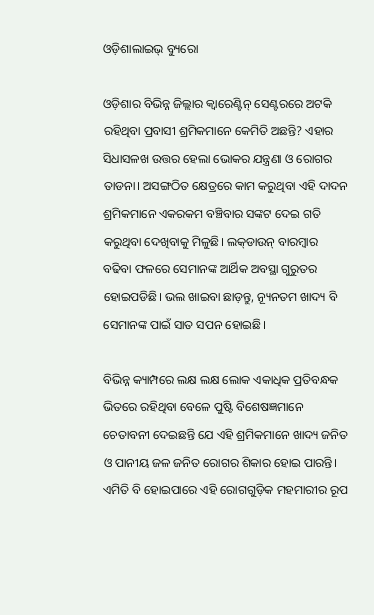ଓଡ଼ିଶାଲାଇଭ୍‌ ବ୍ୟୁରୋ

ଓଡ଼ିଶାର ବିଭିନ୍ନ ଜିଲ୍ଲାର କ୍ଵାରେଣ୍ଟିନ୍‌ ସେଣ୍ଟରରେ ଅଟକି ରହିଥିବା ପ୍ରବାସୀ ଶ୍ରମିକମାନେ କେମିତି ଅଛନ୍ତି? ଏହାର ସିଧାସଳଖ ଉତ୍ତର ହେଲା ଭୋକର ଯନ୍ତ୍ରଣା ଓ ରୋଗର ତାଡନା। ଅସଙ୍ଗଠିତ କ୍ଷେତ୍ରରେ କାମ କରୁଥିବା ଏହି ଦାଦନ ଶ୍ରମିକମାନେ ଏକରକମ ବଞ୍ଚିବାର ସଙ୍କଟ ଦେଇ ଗତି କରୁଥିବା ଦେଖିବାକୁ ମିଳୁଛି। ଲକ୍‌ଡାଉନ୍‌ ବାରମ୍ବାର ବଢିବା ଫଳରେ ସେମାନଙ୍କ ଆର୍ଥିକ ଅବସ୍ଥା ଗୁରୁତର ହୋଇପଡିଛି। ଭଲ ଖାଇବା ଛାଡ଼ନ୍ତୁ, ନ୍ୟୂନତମ ଖାଦ୍ୟ ବି ସେମାନଙ୍କ ପାଇଁ ସାତ ସପନ ହୋଇଛି।

ବିଭିନ୍ନ କ୍ୟାମ୍ପରେ ଲକ୍ଷ ଲକ୍ଷ ଲୋକ ଏକାଧିକ ପ୍ରତିବନ୍ଧକ ଭିତରେ ରହିଥିବା ବେଳେ ପୁଷ୍ଟି ବିଶେଷଜ୍ଞମାନେ ଚେତାବନୀ ଦେଇଛନ୍ତି ଯେ ଏହି ଶ୍ରମିକମାନେ ଖାଦ୍ୟ ଜନିତ ଓ ପାନୀୟ ଜଳ ଜନିତ ରୋଗର ଶିକାର ହୋଇ ପାରନ୍ତି। ଏମିତି ବି ହୋଇପାରେ ଏହି ରୋଗଗୁଡ଼ିକ ମହମାରୀର ରୂପ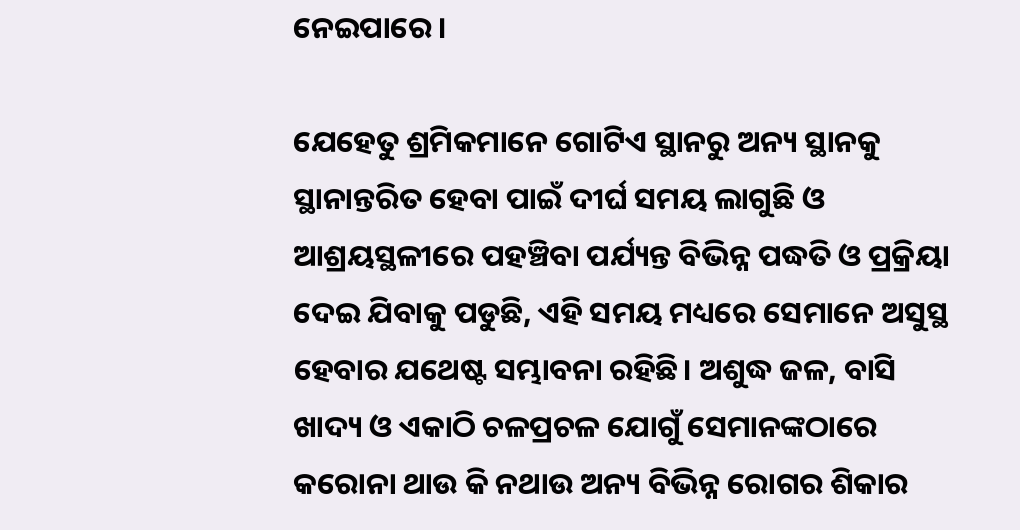ନେଇପାରେ।

ଯେହେତୁ ଶ୍ରମିକମାନେ ଗୋଟିଏ ସ୍ଥାନରୁ ଅନ୍ୟ ସ୍ଥାନକୁ ସ୍ଥାନାନ୍ତରିତ ହେବା ପାଇଁ ଦୀର୍ଘ ସମୟ ଲାଗୁଛି ଓ ଆଶ୍ରୟସ୍ଥଳୀରେ ପହଞ୍ଚିବା ପର୍ଯ୍ୟନ୍ତ ବିଭିନ୍ନ ପଦ୍ଧତି ଓ ପ୍ରକ୍ରିୟା ଦେଇ ଯିବାକୁ ପଡୁଛି, ଏହି ସମୟ ମଧ୍ୟରେ ସେମାନେ ଅସୁସ୍ଥ ହେବାର ଯଥେଷ୍ଟ ସମ୍ଭାବନା ରହିଛି। ଅଶୁଦ୍ଧ ଜଳ, ବାସି ଖାଦ୍ୟ ଓ ଏକାଠି ଚଳପ୍ରଚଳ ଯୋଗୁଁ ସେମାନଙ୍କଠାରେ କରୋନା ଥାଉ କି ନଥାଉ ଅନ୍ୟ ବିଭିନ୍ନ ରୋଗର ଶିକାର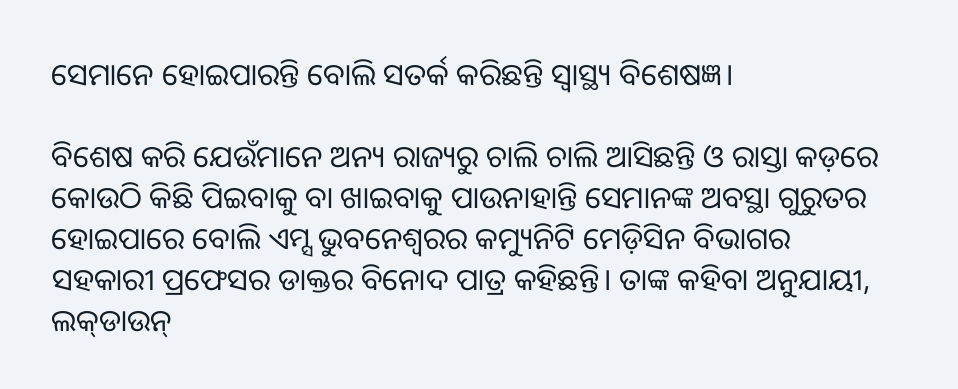ସେମାନେ ହୋଇପାରନ୍ତି ବୋଲି ସତର୍କ କରିଛନ୍ତି ସ୍ୱାସ୍ଥ୍ୟ ବିଶେଷଜ୍ଞ।

ବିଶେଷ କରି ଯେଉଁମାନେ ଅନ୍ୟ ରାଜ୍ୟରୁ ଚାଲି ଚାଲି ଆସିଛନ୍ତି ଓ ରାସ୍ତା କଡ଼ରେ କୋଉଠି କିଛି ପିଇବାକୁ ବା ଖାଇବାକୁ ପାଉନାହାନ୍ତି ସେମାନଙ୍କ ଅବସ୍ଥା ଗୁରୁତର ହୋଇପାରେ ବୋଲି ଏମ୍ସ ଭୁବନେଶ୍ୱରର କମ୍ୟୁନିଟି ମେଡ଼ିସିନ ବିଭାଗର ସହକାରୀ ପ୍ରଫେସର ଡାକ୍ତର ବିନୋଦ ପାତ୍ର କହିଛନ୍ତି। ତାଙ୍କ କହିବା ଅନୁଯାୟୀ, ଲକ୍‌ଡାଉନ୍‌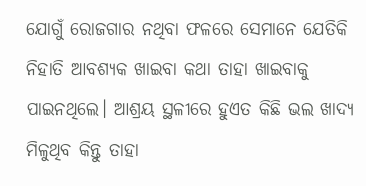ଯୋଗୁଁ ରୋଜଗାର ନଥିବା ଫଳରେ ସେମାନେ ଯେତିକି ନିହାତି ଆବଶ୍ୟକ ଖାଇବା କଥା ତାହା ଖାଇବାକୁ ପାଇନଥିଲେ। ଆଶ୍ରୟ ସ୍ଥଳୀରେ ହୁଏତ କିଛି ଭଲ ଖାଦ୍ୟ ମିଳୁଥିବ କିନ୍ତୁ ତାହା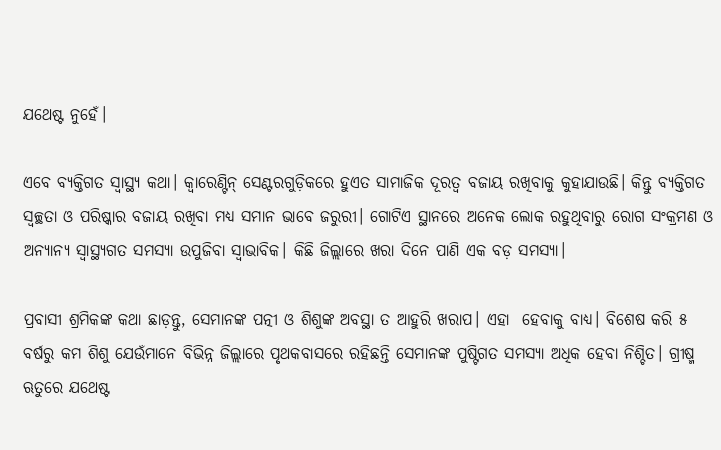ଯଥେଷ୍ଟ ନୁହେଁ।

ଏବେ ବ୍ୟକ୍ତିଗତ ସ୍ୱାସ୍ଥ୍ୟ କଥା। କ୍ଵାରେଣ୍ଟିନ୍‌ ସେଣ୍ଟରଗୁଡ଼ିକରେ ହୁଏତ ସାମାଜିକ ଦୂରତ୍ୱ ବଜାୟ ରଖିବାକୁ କୁହାଯାଉଛି। କିନ୍ତୁ ବ୍ୟକ୍ତିଗତ ସ୍ୱଚ୍ଛତା ଓ ପରିଷ୍କାର ବଜାୟ ରଖିବା ମଧ୍ୟ ସମାନ ଭାବେ ଜରୁରୀ। ଗୋଟିଏ ସ୍ଥାନରେ ଅନେକ ଲୋକ ରହୁଥିବାରୁ ରୋଗ ସଂକ୍ରମଣ ଓ ଅନ୍ୟାନ୍ୟ ସ୍ୱାସ୍ଥ୍ୟଗତ ସମସ୍ୟା ଉପୁଜିବା ସ୍ୱାଭାବିକ। କିଛି ଜିଲ୍ଲାରେ ଖରା ଦିନେ ପାଣି ଏକ ବଡ଼ ସମସ୍ୟା।

ପ୍ରବାସୀ ଶ୍ରମିକଙ୍କ କଥା ଛାଡ଼ନ୍ତୁ, ସେମାନଙ୍କ ପତ୍ନୀ ଓ ଶିଶୁଙ୍କ ଅବସ୍ଥା ତ ଆହୁରି ଖରାପ। ଏହା  ହେବାକୁ ବାଧ୍ୟ। ବିଶେଷ କରି ୫ ବର୍ଷରୁ କମ ଶିଶୁ ଯେଉଁମାନେ ବିଭିନ୍ନ ଜିଲ୍ଲାରେ ପୃଥକବାସରେ ରହିଛନ୍ତି ସେମାନଙ୍କ ପୁଷ୍ଟିଗତ ସମସ୍ୟା ଅଧିକ ହେବା ନିଶ୍ଚିତ। ଗ୍ରୀଷ୍ମ ଋତୁରେ ଯଥେଷ୍ଟ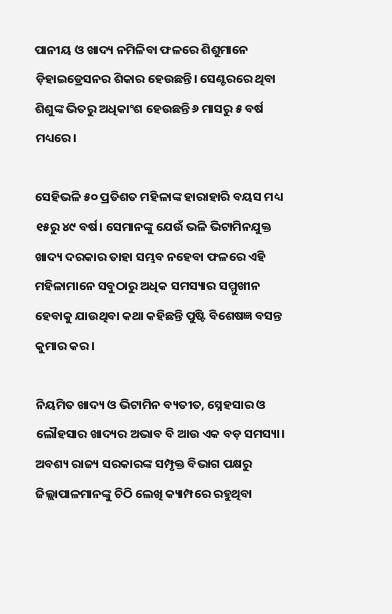ପାନୀୟ ଓ ଖାଦ୍ୟ ନମିଳିବା ଫଳରେ ଶିଶୁମାନେ ଡ଼ିହାଇଡ୍ରେସନର ଶିକାର ହେଉଛନ୍ତି। ସେଣ୍ଟରରେ ଥିବା ଶିଶୁଙ୍କ ଭିତରୁ ଅଧିକାଂଶ ହେଉଛନ୍ତି ୬ ମାସରୁ ୫ ବର୍ଷ ମଧ୍ୟରେ।

ସେହିଭଳି ୫୦ ପ୍ରତିଶତ ମହିଳାଙ୍କ ହାରାହାରି ବୟସ ମଧ୍ୟ ୧୫ରୁ ୪୯ ବର୍ଷ। ସେମାନଙ୍କୁ ଯେଉଁ ଭଳି ଭିଟାମିନଯୁକ୍ତ ଖାଦ୍ୟ ଦରକାର ତାହା ସମ୍ଭବ ନହେବା ଫଳରେ ଏହି ମହିଳାମାନେ ସବୁଠାରୁ ଅଧିକ ସମସ୍ୟାର ସମ୍ମୁଖୀନ ହେବାକୁ ଯାଉଥିବା କଥା କହିଛନ୍ତି ପୁଷ୍ଟି ବିଶେଷଜ୍ଞ ବସନ୍ତ କୁମାର କର।

ନିୟମିତ ଖାଦ୍ୟ ଓ ଭିଟାମିନ ବ୍ୟତୀତ, ସ୍ନେହସାର ଓ ଲୌହସାର ଖାଦ୍ୟର ଅଭାବ ବି ଆଉ ଏକ ବଡ଼ ସମସ୍ୟା। ଅବଶ୍ୟ ରାଜ୍ୟ ସରକାରଙ୍କ ସମ୍ପୃକ୍ତ ବିଭାଗ ପକ୍ଷରୁ ଜିଲ୍ଲାପାଳମାନଙ୍କୁ ଚିଠି ଲେଖି କ୍ୟାମ୍ପରେ ରହୁଥିବା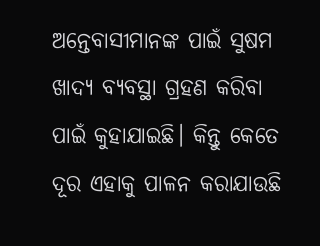ଅନ୍ତେବାସୀମାନଙ୍କ ପାଇଁ ସୁଷମ ଖାଦ୍ୟ ବ୍ୟବସ୍ଥା ଗ୍ରହଣ କରିବା ପାଇଁ କୁହାଯାଇଛି। କିନ୍ତୁ କେତେ ଦୂର ଏହାକୁ ପାଳନ କରାଯାଉଛି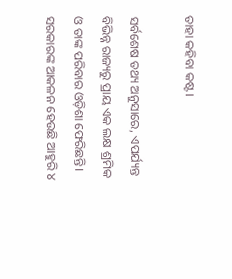ତାହା କହିବା କଷ୍ଟ।

ସର୍ବଶେଷ ତଥ୍ୟ ଅନୁସାରେ, ଏପର୍ଯ୍ୟନ୍ତ ବିଭିନ୍ନ ରାଜ୍ୟରୁ ପ୍ରାୟ ଏକ ଲକ୍ଷ ଶ୍ରମିକ ଓ ତାଙ୍କ ପରିବାର ଓଡ଼ିଶା ଫେରିଛନ୍ତି। ସରକାରଙ୍କ ଆକଳନ ହେଉଛି ଆହୁରି ୪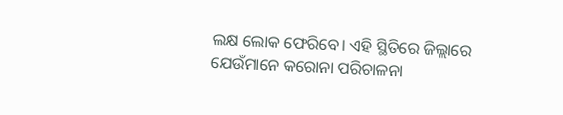ଲକ୍ଷ ଲୋକ ଫେରିବେ। ଏହି ସ୍ଥିତିରେ ଜିଲ୍ଲାରେ ଯେଉଁମାନେ କରୋନା ପରିଚାଳନା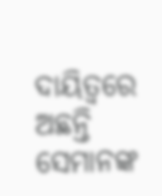ଦାୟିତ୍ୱରେ ଅଛନ୍ତି ସେମାନଙ୍କ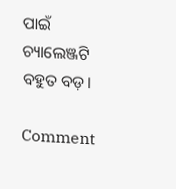ପାଇଁ ଚ୍ୟାଲେଞ୍ଜଟି ବହୁତ ବଡ଼।

Comment